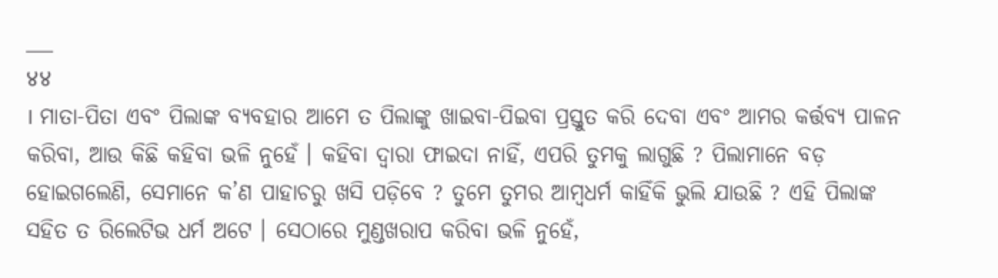___
४४
। ମାତା-ପିତା ଏବଂ ପିଲାଙ୍କ ବ୍ୟବହାର ଆମେ ତ ପିଲାଙ୍କୁ ଖାଇବା-ପିଇବା ପ୍ରସ୍ତୁତ କରି ଦେବା ଏବଂ ଆମର କର୍ତ୍ତବ୍ୟ ପାଳନ କରିବା, ଆଉ କିଛି କହିବା ଭଳି ନୁହେଁ । କହିବା ଦ୍ଵାରା ଫାଇଦା ନାହିଁ, ଏପରି ତୁମକୁ ଲାଗୁଛି ? ପିଲାମାନେ ବଡ଼ ହୋଇଗଲେଣି, ସେମାନେ କ’ଣ ପାହାଚରୁ ଖସି ପଡ଼ିବେ ? ତୁମେ ତୁମର ଆମ୍ବଧର୍ମ କାହିଁକି ଭୁଲି ଯାଉଛି ? ଏହି ପିଲାଙ୍କ ସହିତ ତ ରିଲେଟିଭ ଧର୍ମ ଅଟେ । ସେଠାରେ ମୁଣ୍ଡଖରାପ କରିବା ଭଳି ନୁହେଁ,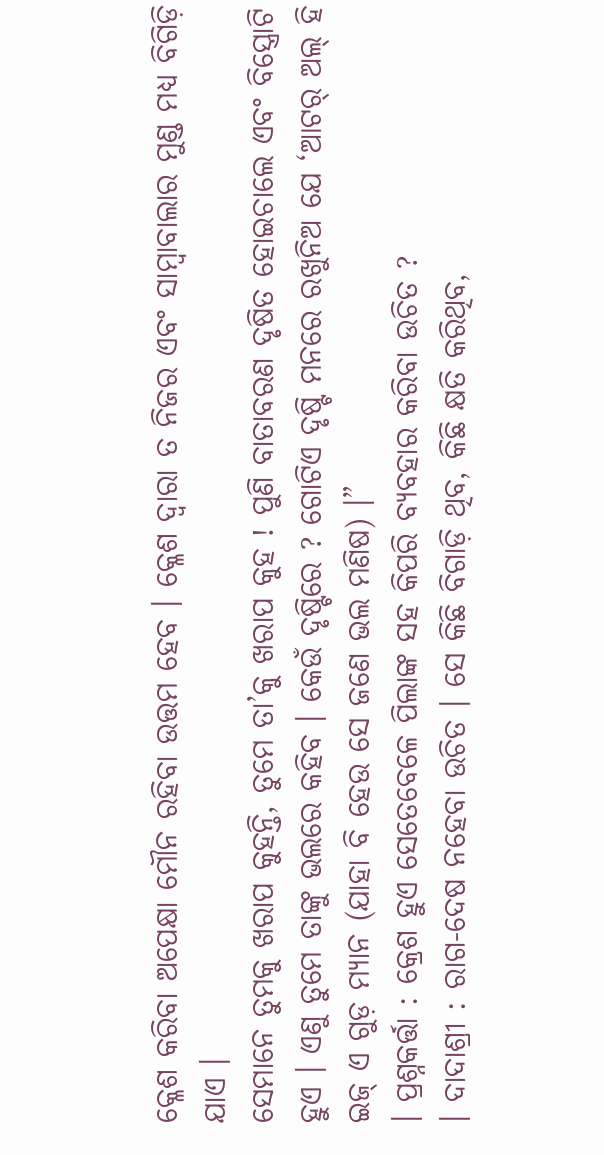କ୍ଳେଶ କରିବା ଅପେକ୍ଷା ମୌନ ରହିବା ଉତ୍ତମ ହେବ । କ୍ଳେଶ ଦ୍ଵାରା ତ ନିଜର ଏବଂ ସାମ୍ବାବାଲାର ମୁଣ୍ଡ ମଧ୍ୟ ବିଗିଡ଼ି ଯାଏ ।
ସେମାନେ ତୁମକୁ ଖରାପ କୁହନ୍ତି, ତୁମେ ତା’କୁ ଖରାପ କୁହ ! ପୁଣି ବାତାବରଣ ଦୃଷିତ ହୋଇଚାଲେ ଏବଂ ବିସ୍ତ୍ରୋଟି ହୁଏ । ଏଣୁ ତୁମେ ତାଙ୍କୁ ଭଲରେ କହିବ । କେଉଁ ଦୃଷ୍ଟିରେ ? ଗୋଟିଏ ଦୃଷ୍ଟି ମନରେ ରଖୁନିଅ ଯେ ‘ଆଟର୍ ଅଲ୍ ହି ଇଜ୍ ଏ ଗୁଡ଼ ମ୍ୟାନ (ଯାହା ବି ହେଉ ସେ ଜଣେ ଭଲ ମଣିଷ) ।”
। ପ୍ରଶ୍ନକର୍ତ୍ତା : କ୍ରେଶ ହୁଏ ସେତେବେଳେ ପିଲାଙ୍କ ସହ କିପରି ବ୍ୟବହାର କରିବା ଉଚିତ ?
। ଦାଦାଶ୍ରୀ : ରାଗ-ଦେଷ ନହେବା ଉଚିତ । ସେ କିଛି ବିଗାଡ଼ି ଥିବ, କିଛି କ୍ଷତି କରିଥିବ,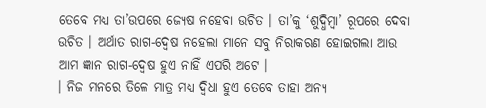ତେବେ ମଧ୍ୟ ତା’ଉପରେ ଜ୍ୟେଷ ନହେବା ଉଚିତ । ତା’କୁ ‘ଶୁଦ୍ଧିମ୍ବା’ ରୂପରେ ଦେବା ଉଚିତ । ଅର୍ଥାତ ରାଗ-ଦ୍ବେଷ ନହେଲା ମାନେ ସବୁ ନିରାକରଣ ହୋଇଗଲା ଆଉ ଆମ ଜ୍ଞାନ ରାଗ-ଦ୍ବେଷ ହୁଏ ନାହିଁ ଏପରି ଅଟେ ।
। ନିଜ ମନରେ ତିଳେ ମାତ୍ର ମଧ୍ୟ ଦ୍ବିଧା ହୁଏ ତେବେ ତାହା ଅନ୍ୟ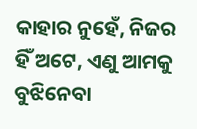କାହାର ନୁହେଁ, ନିଜର ହିଁ ଅଟେ, ଏଣୁ ଆମକୁ ବୁଝିନେବା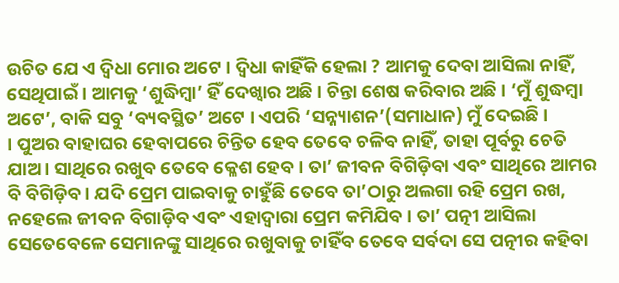ଉଚିତ ଯେ ଏ ଦ୍ବିଧା ମୋର ଅଟେ । ଦ୍ଵିଧା କାହିଁକି ହେଲା ? ଆମକୁ ଦେବା ଆସିଲା ନାହିଁ, ସେଥିପାଇଁ । ଆମକୁ ‘ଶୁଦ୍ଧିମ୍ବା’ ହିଁ ଦେଖ୍ବାର ଅଛି । ଚିନ୍ତା ଶେଷ କରିବାର ଅଛି । ‘ମୁଁ ଶୁଦ୍ଧମ୍ବା ଅଟେ’, ବାକି ସବୁ ‘ବ୍ୟବସ୍ଥିତ’ ଅଟେ । ଏପରି ‘ସନ୍ନ୍ୟାଶନ’(ସମାଧାନ) ମୁଁ ଦେଇଛି ।
। ପୁଅର ବାହାଘର ହେବାପରେ ଚିନ୍ତିତ ହେବ ତେବେ ଚଳିବ ନାହିଁ, ତାହା ପୂର୍ବରୁ ଚେତି ଯାଅ । ସାଥିରେ ରଖୁବ ତେବେ କ୍ଳେଶ ହେବ । ତା’ ଜୀବନ ବିଗିଡ଼ିବା ଏବଂ ସାଥିରେ ଆମର ବି ବିଗିଡ଼ିବ । ଯଦି ପ୍ରେମ ପାଇବାକୁ ଚାହୁଁଛି ତେବେ ତା’ଠାରୁ ଅଲଗା ରହି ପ୍ରେମ ରଖ, ନହେଲେ ଜୀବନ ବିଗାଡ଼ିବ ଏବଂ ଏହାଦ୍ବାରା ପ୍ରେମ କମିଯିବ । ତା’ ପତ୍ନୀ ଆସିଲା ସେତେବେଳେ ସେମାନଙ୍କୁ ସାଥିରେ ରଖୁବାକୁ ଚାହିଁବ ତେବେ ସର୍ବଦା ସେ ପତ୍ନୀର କହିବା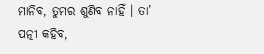ମାନିବ, ତୁମର ଶୁଣିବ ନାହିଁ । ତା’ ପତ୍ନୀ କହିବ,